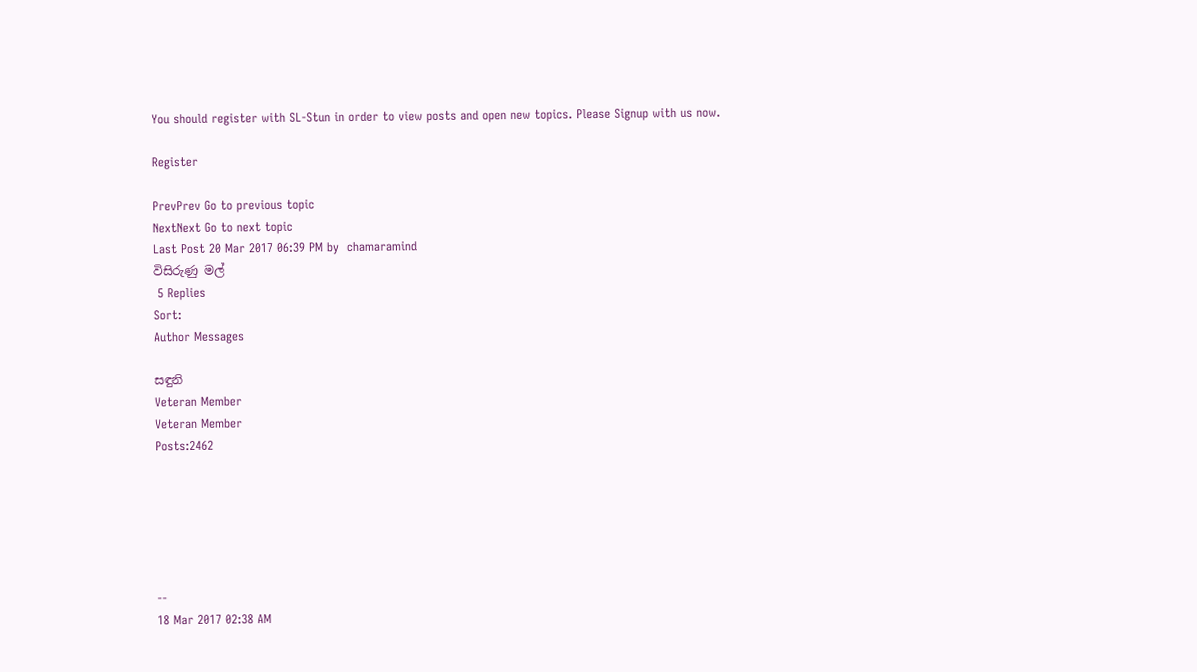You should register with SL-Stun in order to view posts and open new topics. Please Signup with us now.

Register

PrevPrev Go to previous topic
NextNext Go to next topic
Last Post 20 Mar 2017 06:39 PM by  chamaramind
විසිරුණු මල්
 5 Replies
Sort:
Author Messages

සඳුනි
Veteran Member
Veteran Member
Posts:2462






--
18 Mar 2017 02:38 AM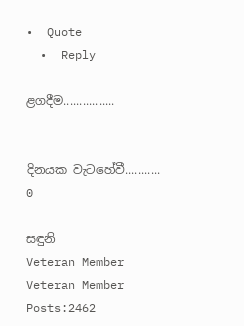•  Quote
  •  Reply

ළගදීම................


දිනයක වැටහේවී...........
0

සඳුනි
Veteran Member
Veteran Member
Posts:2462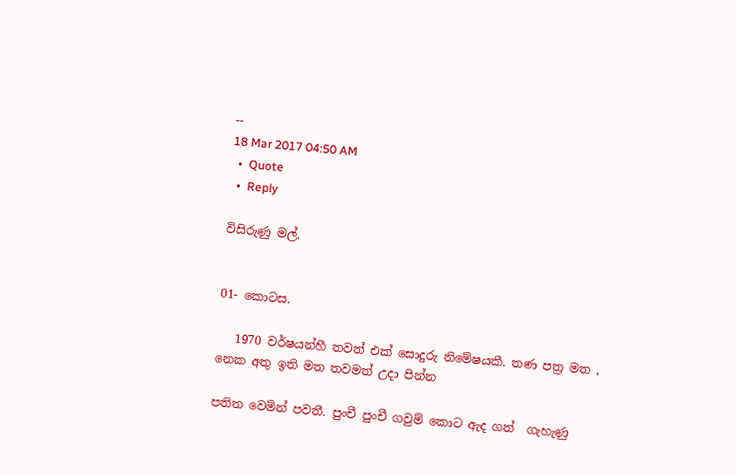--
18 Mar 2017 04:50 AM
  •  Quote
  •  Reply

විසිරුණු මල්.


01- කොටස.

   1970 වර්ෂයන්හී තවත් එක් සොදුරු නිමේෂයකී. තණ පත්‍ර මත , නෙක අතු ඉති මත තවමත් උදා පින්න

පතිත වෙමින් පවතී. පුංචී පුංචී ගවුම් කොට ඇද ගත්  ගැහැණු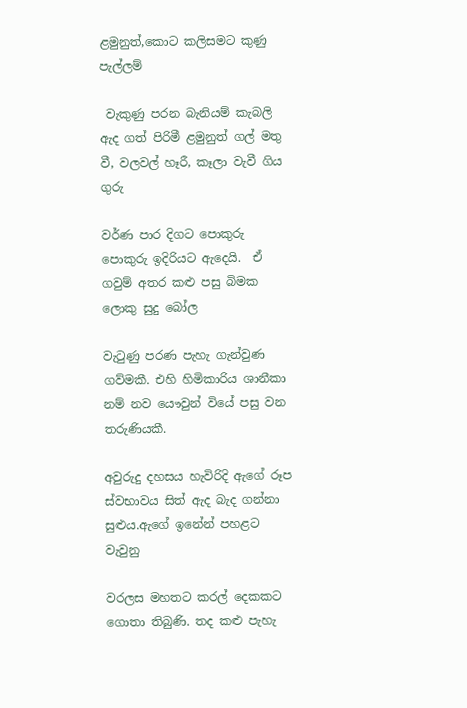ළමුනුත්,කොට කලිසමට කුණු පැල්ලම්

 වැකුණු පරන බැනියම් කැබලි ඇද ගත් පිරිමී ළමුනුත් ගල් මතු වී, වලවල් හෑරී, කෑලා වැවී ගිය ගුරු

වර්ණ පාර දිගට පොකුරු පොකුරු ඉදිරියට ඇදෙයි.  ඒ ගවුම් අතර කළු පසු බිමක ලොකු සුදු බෝල

වැටුණු පරණ පැහැ ගැන්වුණ ගව්මකී. එහි හිමිකාරිය ශානීකා  නම් නව යෞවුන් වියේ පසු වන තරුණියකී.

අවුරුදු දහසය හැවිරිදි ඇගේ රූප ස්වභාවය සිත් ඇද බැද ගන්නා සුළුය.ඇගේ ඉනේන් පහළට වැවුනු

වරලස මහතට කරල් දෙකකට ගොතා තිබුණි. තද කළු පැහැ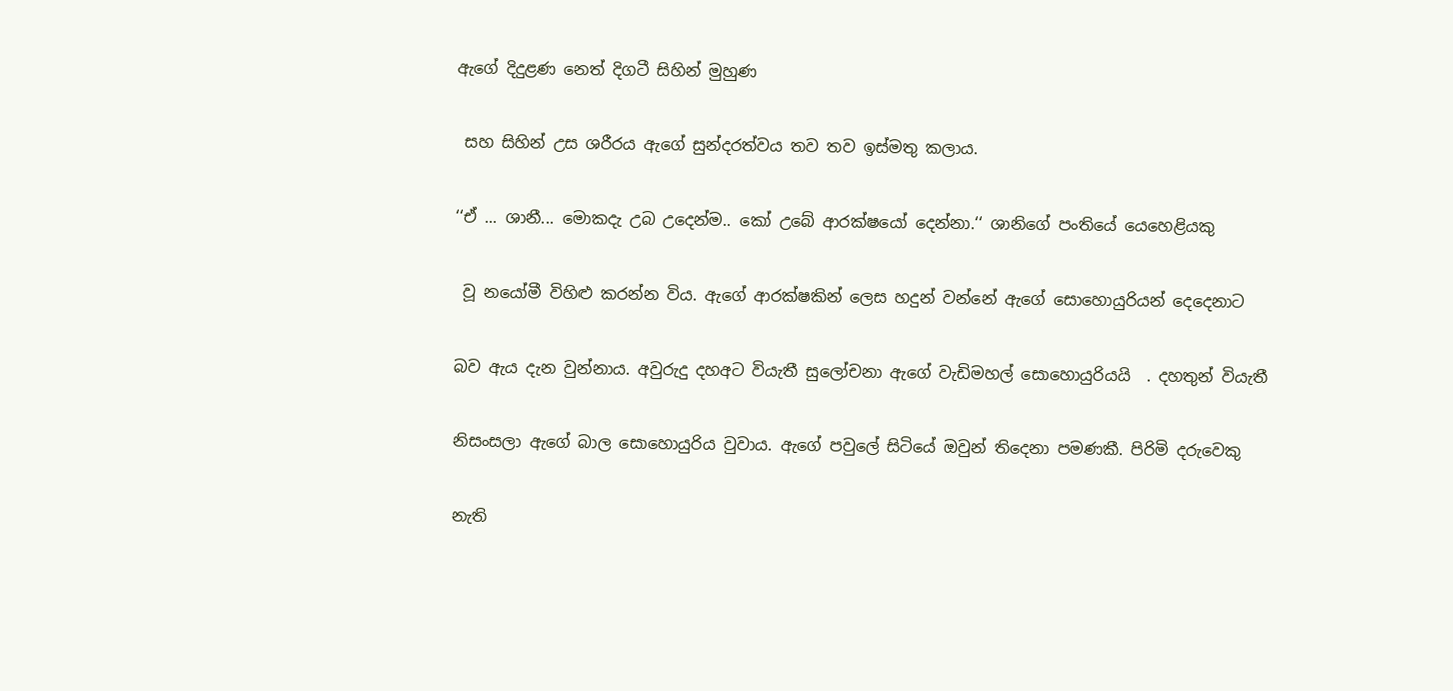ඇගේ දිදුළණ නෙත් දිගටී සිහින් මුහුණ

 සහ සිහින් උස ශරීරය ඇගේ සුන්දරත්වය තව තව ඉස්මතු කලාය.

‘‘ඒ ... ශානී... මොකදැ උබ උදෙන්ම.. කෝ උබේ ආරක්ෂයෝ දෙන්නා.‘‘ ශානිගේ පංතියේ යෙහෙළියකු

 වූ නයෝමී විහිළු කරන්න විය. ඇගේ ආරක්ෂකින් ලෙස හදුන් වන්නේ ඇගේ සොහොයුරියන් දෙදෙනාට

බව ඇය දැන වුන්නාය. අවුරුදු දහඅට වියැතී සුලෝචනා ඇගේ වැඩිමහල් සොහොයුරියයි  . දහතුන් වියැතී

නිසංසලා ඇගේ බාල සොහොයුරිය වුවාය. ඇගේ පවුලේ සිටියේ ඔවුන් තිදෙනා පමණකී. පිරිමි දරුවෙකු

නැති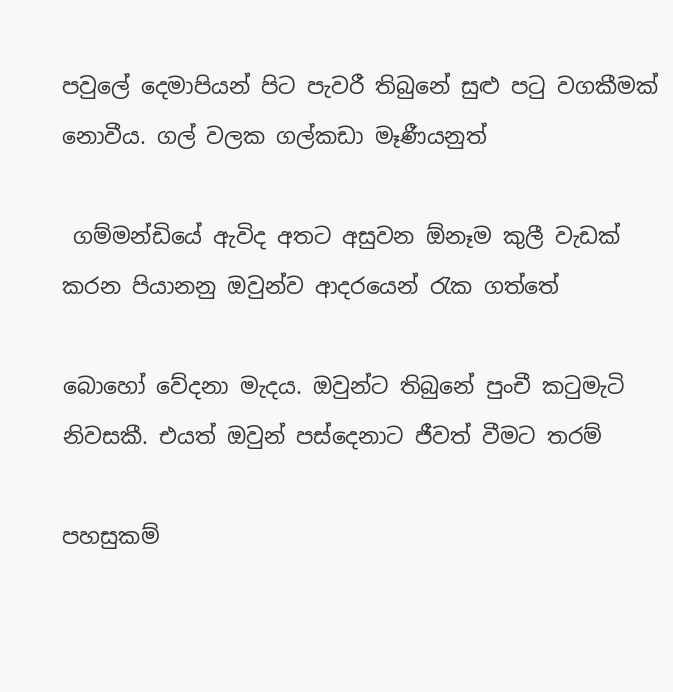පවුලේ දෙමාපියන් පිට පැවරී තිබුනේ සුළු පටු වගකීමක් නොවීය. ගල් වලක ගල්කඩා මෑණීයනුත්

 ගම්මන්ඩියේ ඇවිද අතට අසුවන ඕනෑම කුලී වැඩක් කරන පියානනු ඔවුන්ව ආදරයෙන් රැක ගත්තේ

බොහෝ වේදනා මැදය. ඔවුන්ට තිබුනේ පුංචී කටුමැටි නිවසකී. එයත් ඔවුන් පස්දෙනාට ජීවත් වීමට තරම්

පහසුකම්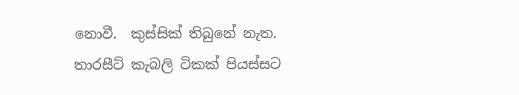නොවී.  කුස්සික් තිබුනේ නැත. තාරසීට් කැබලි ටිකක් පියස්සට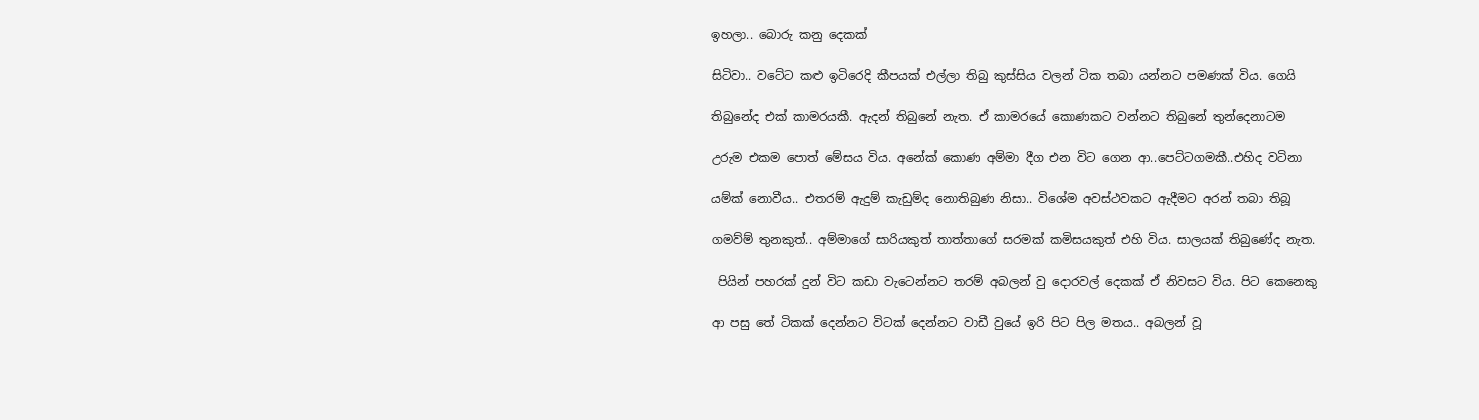ඉහලා.. බොරු කනු දෙකක්

සිටිවා.. වටේට කළු ඉටිරෙදි කීපයක් එල්ලා තිබු කුස්සිය වලන් ටික තබා යන්නට පමණක් විය. ගෙයි

තිබුනේද එක් කාමරයකී. ඇදන් තිබුනේ නැත. ඒ කාමරයේ කොණකට වන්නට තිබුනේ තුන්දෙනාටම

උරුම එකම පොත් මේසය විය. අනේක් කොණ අම්මා දීග එන විට ගෙන ආ..පෙට්ටගමකී..එහිද වටිනා

යම්ක් නොවීය.. එතරම් ඇදුම් කැඩුම්ද නොතිබුණ නිසා.. විශේම අවස්ථවකට ඇදීමට අරන් තබා තිබූ

ගමව්ම් තුනකුත්.. අම්මාගේ සාරියකුත් තාත්තාගේ සරමක් කමිසයකුත් එහි විය. සාලයක් තිබුණේද නැත.

 පියින් පහරක් දුන් විට කඩා වැටෙන්නට තරම් අබලන් වු දොරවල් දෙකක් ඒ නිවසට විය. පිට කෙනෙකු

ආ පසු තේ ටිකක් දෙන්නට විටක් දෙන්නට වාඩී වුයේ ඉරි පිට පිල මතය.. අබලන් වූ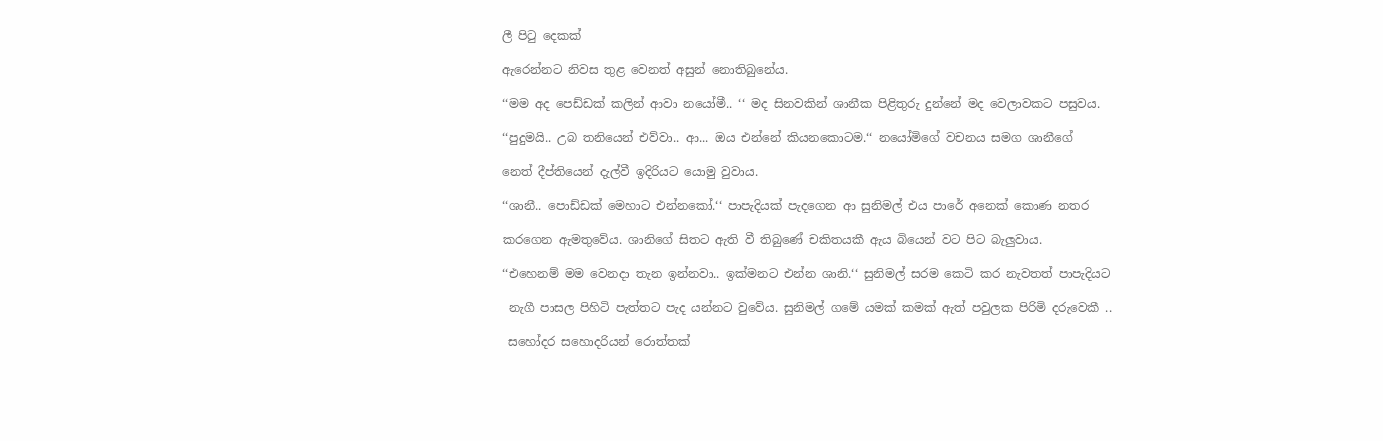ලී පිටු දෙකක්

ඇරෙන්නට නිවස තුළ වෙනත් අසුන් නොතිබුනේය.

‘‘මම අද පෙඩ්ඩක් කලින් ආවා නයෝමී.. ‘‘ මද සිනවකින් ශානීක පිළිතුරු දුන්නේ මද වෙලාවකට පසුවය.

‘‘පුදුමයි.. උබ තනියෙන් එව්වා.. ආ... ඔය එන්නේ කියනකොටම.‘‘ නයෝමිගේ වචනය සමග ශානීගේ

නෙත් දීප්තියෙන් දැල්වී ඉදිරියට යොමු වුවාය.

‘‘ශානී.. පොඩ්ඩක් මෙහාට එන්නකෝ.‘‘ පාපැදියක් පැදගෙන ආ සුනිමල් එය පාරේ අනෙක් කොණ නතර

කරගෙන ඇමතුවේය. ශානිගේ සිතට ඇති වී තිබුණේ චකිතයකී ඇය බියෙන් වට පිට බැලුවාය.

‘‘එහෙනම් මම වෙනදා තැන ඉන්නවා.. ඉක්මනට එන්න ශානි.‘‘ සුනිමල් සරම කෙටි කර නැවතත් පාපැදියට

 නැගී පාසල පිහිටි පැත්තට පැද යන්නට වුවේය. සුනිමල් ගමේ යමක් කමක් ඇත් පවුලක පිරිමි දරුවෙකී ..

 සහෝදර සහොදරියන් රොත්තක්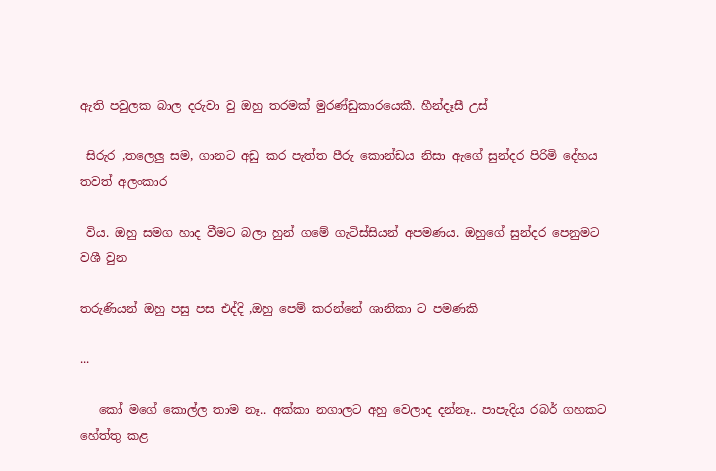ඇති පවුලක බාල දරුවා වු ඔහු තරමක් මුරණ්ඩුකාරයෙකී. හීන්දෑසී උස්

 සිරුර ,තලෙලු සම, ගානට අඩු කර පැත්ත පීරු කොන්ඩය නිසා ඇගේ සුන්දර පිරිමි දේහය තවත් අලංකාර

 විය. ඔහු සමග හාද වීමට බලා හුන් ගමේ ගැටිස්සියන් අපමණය. ඔහුගේ සුන්දර පෙනුමට වශී වුන

තරුණියන් ඔහු පසු පස එද්දි ,ඔහු පෙම් කරන්නේ ශානිකා ට පමණකි

...

   කෝ මගේ කොල්ල තාම නෑ.. අක්කා නගාලට අහු වෙලාද දන්නෑ.. පාපැදිය රබර් ගහකට හේත්තු කළ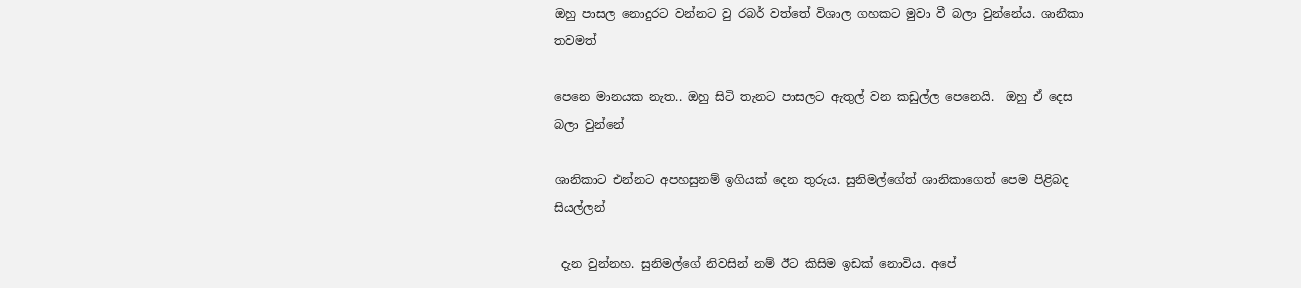ඔහු පාසල නොදුරට වන්නට වු රබර් වත්තේ විශාල ගහකට මුවා වී බලා වුන්නේය. ශානීකා තවමත්

පෙනෙ මානයක නැත.. ඔහු සිටි තැනට පාසලට ඇතුල් වන කඩුල්ල පෙනෙයි.  ඔහු ඒ දෙස බලා වුන්නේ

ශානිකාට එන්නට අපහසුනම් ඉගියක් දෙන තුරුය. සුනිමල්ගේත් ශානිකාගෙත් පෙම පිළිබද සියල්ලන්

 දැන වුන්නහ. සුනිමල්ගේ නිවසින් නම් ඊට කිසිම ඉඩක් නොවිය. අපේ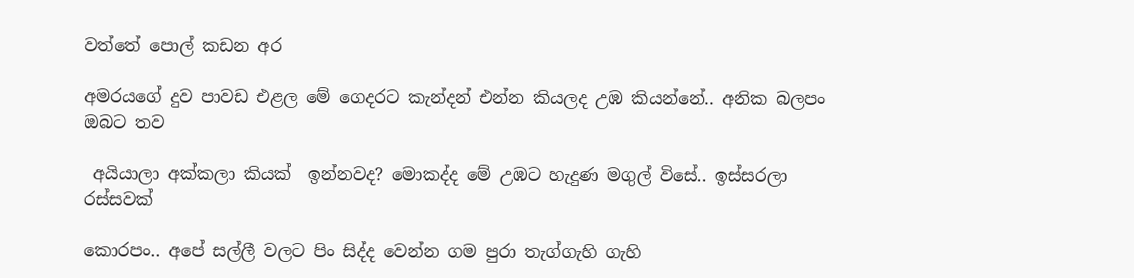වත්තේ පොල් කඩන අර

අමරයගේ දුව පාවඩ එළල මේ ගෙදරට කැන්දන් එන්න කියලද උඹ කියන්නේ.. අනික බලපං ඔබට තව

 අයියාලා අක්කලා කියක්  ඉන්නවද? මොකද්ද මේ උඹට හැදුණ මගුල් විසේ.. ඉස්සරලා රස්සවක්

කොරපං.. අපේ සල්ලී වලට පිං සිද්ද වෙන්න ගම පුරා තැග්ගැහි ගැහි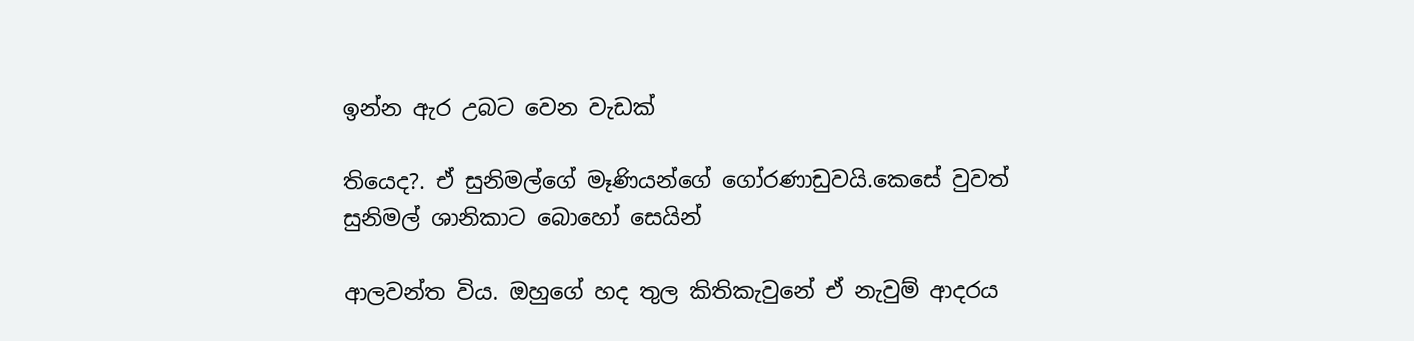ඉන්න ඇර උබට වෙන වැඩක්

තියෙද?. ඒ සුනිමල්ගේ මෑණියන්ගේ ගෝරණාඩුවයි.කෙසේ වුවත් සුනිමල් ශානිකාට බොහෝ සෙයින්

ආලවන්ත විය. ඔහුගේ හද තුල කිතිකැවුනේ ඒ නැවුම් ආදරය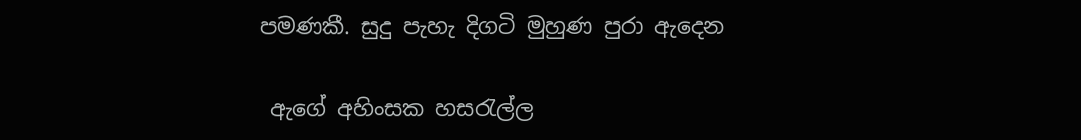පමණකී. සුදු පැහැ දිගටි මුහුණ පුරා ඇදෙන

 ඇගේ අහිංසක හසරැල්ල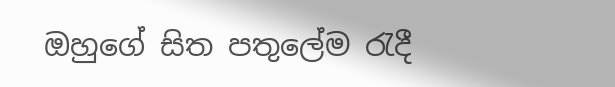ඔහුගේ සිත පතුලේම රැදී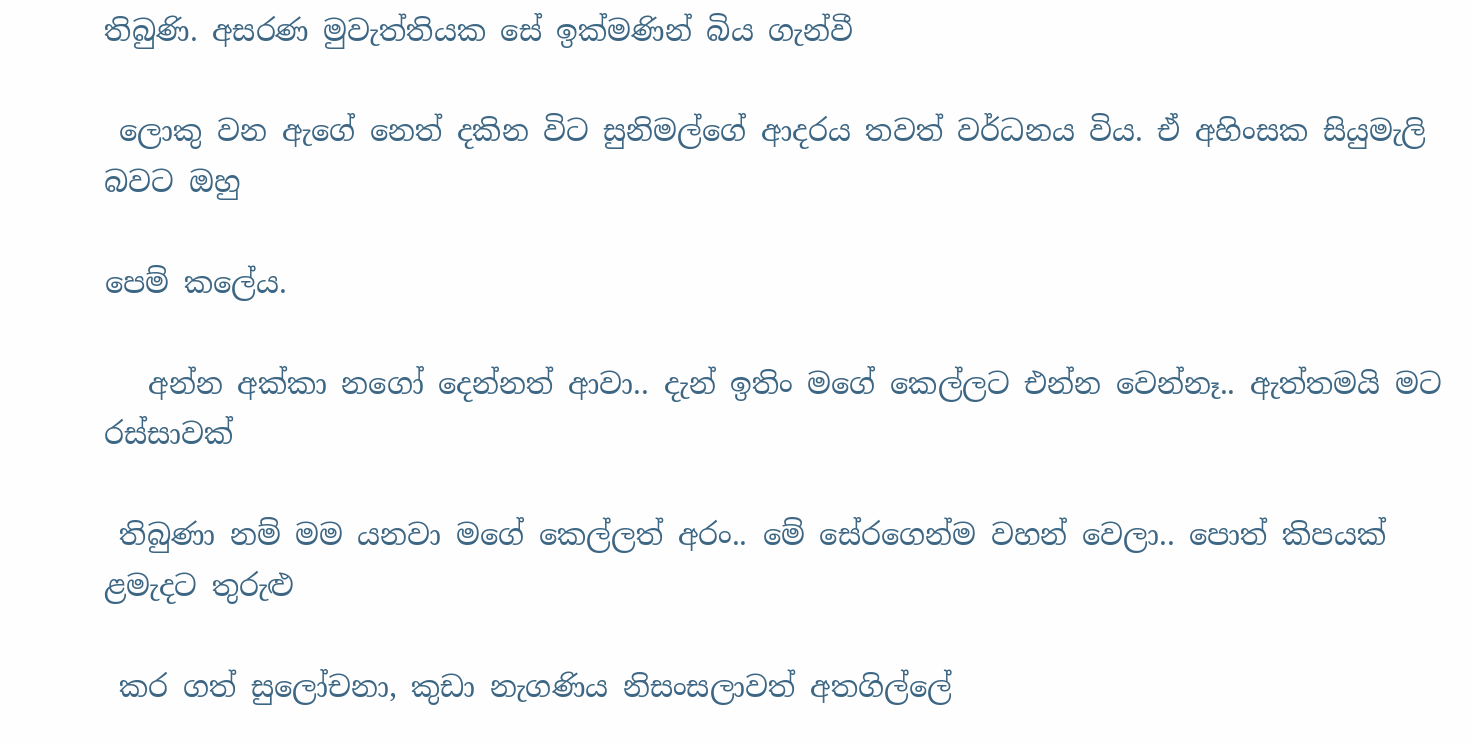තිබුණි. අසරණ මුවැත්තියක සේ ඉක්මණින් බිය ගැන්වී

 ලොකු වන ඇගේ නෙත් දකින විට සුනිමල්ගේ ආදරය තවත් වර්ධනය විය. ඒ අහිංසක සියුමැලි බවට ඔහු

පෙම් කලේය.

   අන්න අක්කා නගෝ දෙන්නත් ආවා.. දැන් ඉතිං මගේ කෙල්ලට එන්න වෙන්නෑ.. ඇත්තමයි මට රස්සාවක්

 තිබුණා නම් මම යනවා මගේ කෙල්ලත් අරං.. මේ සේරගෙන්ම වහන් වෙලා.. පොත් කිපයක් ළමැදට තුරුළු

 කර ගත් සුලෝචනා, කුඩා නැගණිය නිසංසලාවත් අතගිල්ලේ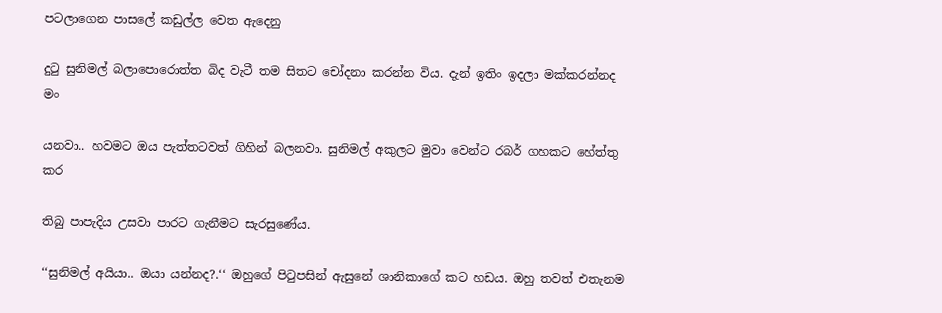පටලාගෙන පාසලේ කඩුල්ල වෙත ඇදෙනු

දුටු සුනිමල් බලාපොරොත්ත බිද වැටී තම සිතට චෝදනා කරන්න විය. දැන් ඉතිං ඉදලා මක්කරන්නද මං

යනවා.. හවමට ඔය පැත්තටවත් ගිහින් බලනවා. සුනිමල් අකුලට මුවා වෙන්ට රබර් ගහකට හේත්තු කර

තිබු පාපැදිය උසවා පාරට ගැනීමට සැරසුණේය.

‘‘සුනිමල් අයියා.. ඔයා යන්නද?.‘‘ ඔහුගේ පිටුපසින් ඇසුනේ ශානිකාගේ කට හඩය. ඔහු තවත් එතැනම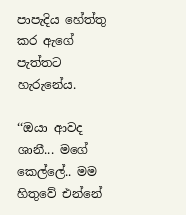පාපැදිය හේත්තු කර ඇගේ පැත්තට හැරුනේය.

‘‘ඔයා ආවද ශානී... මගේ කෙල්ලේ.. මම හිතුවේ එන්නේ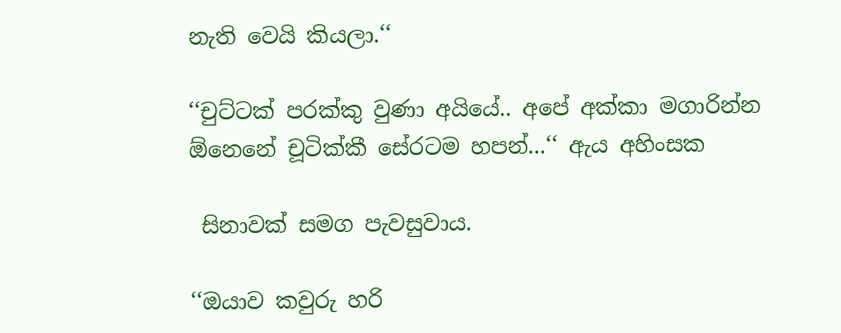නැති වෙයි කියලා.‘‘

‘‘චුට්ටක් පරක්කු වුණා අයියේ.. අපේ අක්කා මගාරින්න ඕනෙනේ චූටික්කී සේරටම හපන්...‘‘ ඇය අහිංසක

 සිනාවක් සමග පැවසුවාය.

‘‘ඔයාව කවුරු හරි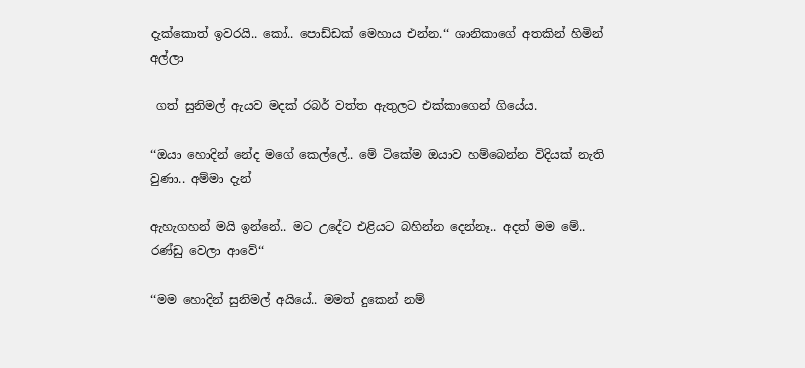දැක්කොත් ඉවරයි.. කෝ.. පොඩ්ඩක් මෙහාය එන්න.‘‘ ශානිකාගේ අතකින් හිමින් අල්ලා

 ගත් සුනිමල් ඇයව මදක් රබර් වත්ත ඇතුලට එක්කාගෙන් ගියේය.

‘‘ඔයා හොදින් නේද මගේ කෙල්ලේ.. මේ ටිකේම ඔයාව හම්බෙන්න විදියක් නැති වුණා.. අම්මා දැන්

ඇහැගහන් මයි ඉන්නේ.. මට උදේට එළියට බහින්න දෙන්නෑ.. අදත් මම මේ.. රණ්ඩු වෙලා ආවේ‘‘

‘‘මම හොදින් සුනිමල් අයියේ.. මමත් දුකෙන් නම්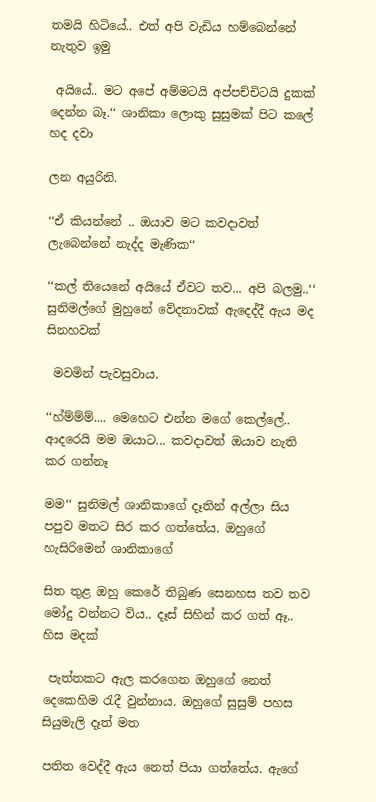තමයි හිටියේ.. එත් අපි වැඩිය හම්බෙන්නේ නැතුව ඉමු

 අයියේ.. මට අපේ අම්මටයි අප්පච්චිටයි දුකක් දෙන්න බෑ.‘‘ ශානිකා ලොකු සුසුමක් පිට කලේ හද දවා

ලන අයුරිනි.

‘‘ඒ කියන්නේ .. ඔයාව මට කවදාවත් ලැබෙන්නේ නැද්ද මැණික‘‘

‘‘කල් තියෙනේ අයියේ ඒවට තව... අපි බලමු..‘‘ සුනිමල්ගේ මුහුනේ වේදනාවක් ඇදෙද්දී ඇය මද සිනහවක්

 මවමින් පැවසුවාය.

‘‘හ්ම්ම්ම්.... මෙහෙට එන්න මගේ කෙල්ලේ.. ආදරෙයි මම ඔයාට... කවදාවත් ඔයාව නැති කර ගන්නෑ

මම‘‘ සුනිමල් ශානිකාගේ දෑතින් අල්ලා සිය පපුව මතට සිර කර ගත්තේය. ඔහුගේ හැසිරිමෙන් ශානිකාගේ

සිත තුළ ඔහු කෙරේ තිබුණ සෙනහස තව තව මෝදු වන්නට විය.. දෑස් සිහින් කර ගත් ඈ.. හිස මදක්

 පැත්තකට ඇල කරගෙන ඔහුගේ නෙත් දෙකෙහිම රැදී වුන්නාය. ඔහුගේ සුසුම් පහස සියුමැලි දෑත් මත

පතිත වෙද්දී ඇය නෙත් පියා ගත්තේය. ඇගේ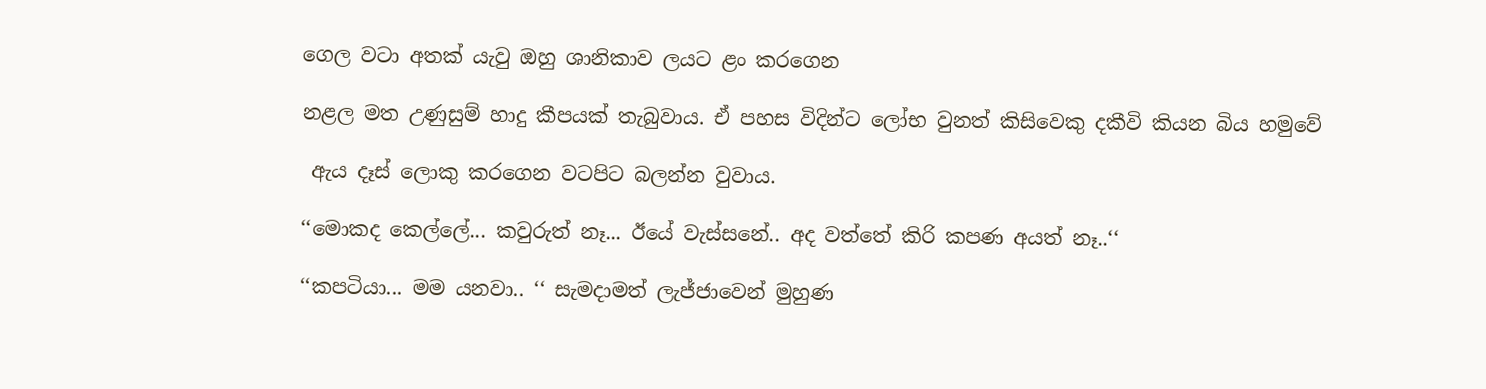ගෙල වටා අතක් යැවු ඔහු ශානිකාව ලයට ළං කරගෙන

නළල මත උණුසුම් හාදු කීපයක් තැබුවාය. ඒ පහස විදින්ට ලෝභ වුනත් කිසිවෙකු දකීවි කියන බිය හමුවේ

 ඇය දෑස් ලොකු කරගෙන වටපිට බලන්න වුවාය.

‘‘මොකද කෙල්ලේ... කවුරුත් නෑ... ඊයේ වැස්සනේ.. අද වත්තේ කිරි කපණ අයත් නෑ..‘‘

‘‘කපටියා... මම යනවා.. ‘‘ සැමදාමත් ලැජ්ජාවෙන් මුහුණ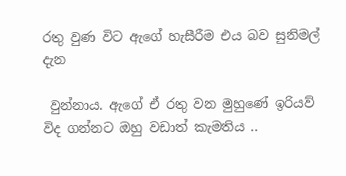රතු වුණ විට ඇගේ හැසීරීම එය බව සුනිමල් දැන

 වුන්නාය. ඇගේ ඒ රතු වන මුහුණේ ඉරියව් විද ගන්නට ඔහු වඩාත් කැමතිය ..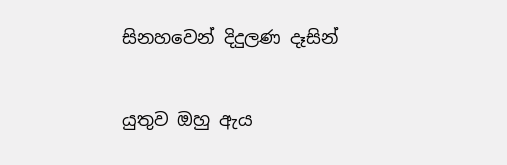සිනහවෙන් දිදුලණ දෑසින්

යුතුව ඔහු ඇය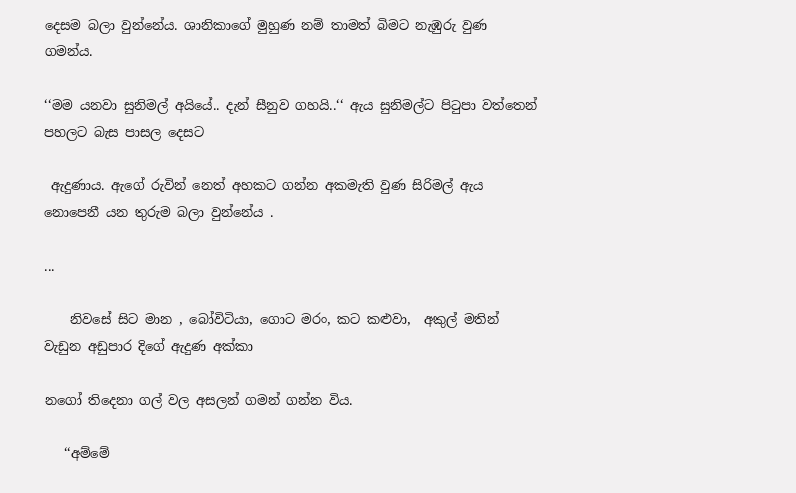දෙසම බලා වුන්නේය. ශානිකාගේ මුහුණ නම් තාමත් බිමට නැඹුරු වුණ ගමන්ය.

‘‘මම යනවා සුනිමල් අයියේ.. දැන් සීනුව ගහයි..‘‘ ඇය සුනිමල්ට පිටුපා වත්තෙන් පහලට බැස පාසල දෙසට

 ඇදුණාය. ඇගේ රුවින් නෙත් අහකට ගන්න අකමැති වුණ සිරිමල් ඇය නොපෙනී යන තුරුම බලා වුන්නේය .

...

    නිවසේ සිට මාන , බෝවිටියා, ගොට මරං, කට කළුවා,  අකුල් මතින් වැඩුන අඩුපාර දිගේ ඇදුණ අක්කා

නගෝ තිදෙනා ගල් වල අසලන් ගමන් ගන්න විය.

   ‘‘අම්මේ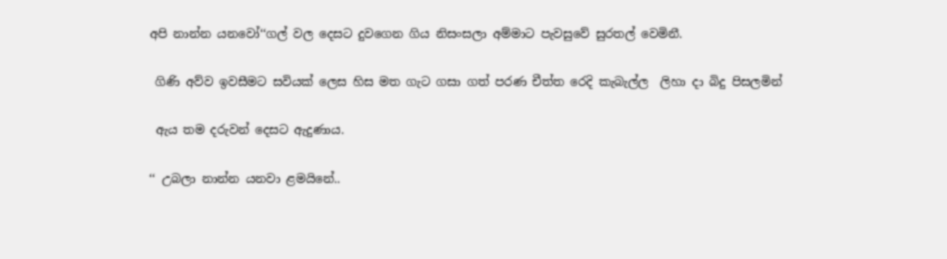අපි නාන්න යනවෝ‘‘ගල් වල දෙසට දුවගෙන ගිය නිසංසලා අම්මාට පැවසුවේ සුරතල් වෙමිනී.

 ගිණි අව්ව ඉවසීමට සවියක් ලෙස හිස මත ගැට ගසා ගත් පරණ චීත්ත රෙදි කැබැල්ල  ලිහා දා බිදු පිසලමින්

 ඇය තම දරුවන් දෙසට ඇදුණාය.

‘‘ උබලා නාන්න යනවා ළමයිනේ..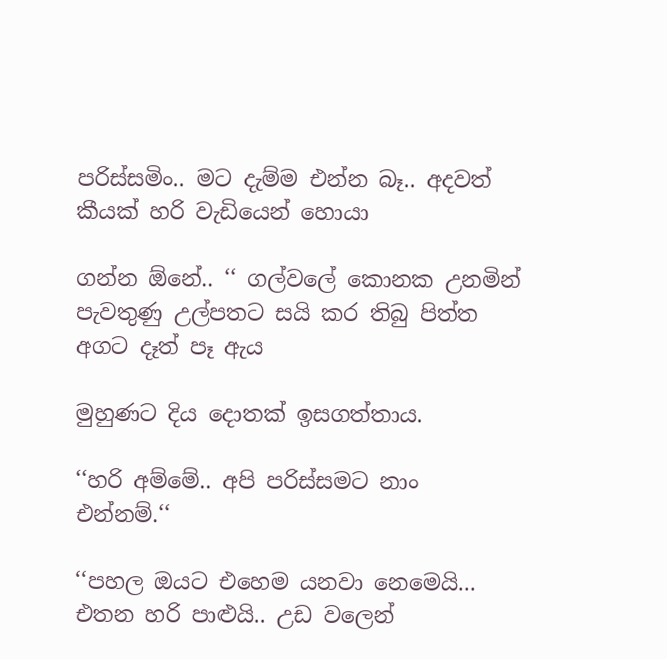පරිස්සමිං.. මට දැම්ම එන්න බෑ.. අදවත් කීයක් හරි වැඩියෙන් හොයා

ගන්න ඕනේ.. ‘‘ ගල්වලේ කොනක උනමින් පැවතුණු උල්පතට සයි කර තිබු පිත්ත අගට දෑත් පෑ ඇය

මුහුණට දිය දොතක් ඉසගත්තාය.

‘‘හරි අම්මේ.. අපි පරිස්සමට නාං එන්නම්.‘‘

‘‘පහල ඔයට එහෙම යනවා නෙමෙයි... එතන හරි පාළුයි.. උඩ වලෙන්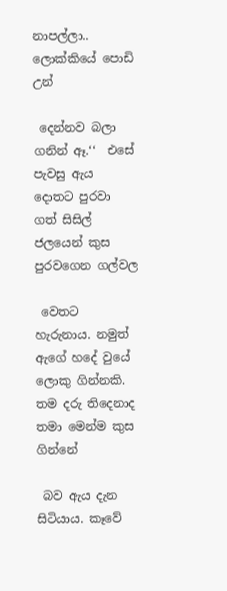නාපල්ලා.. ලොක්කියේ පොඩි උන්

 දෙන්නව බලා ගනින් ඈ.‘‘  එසේ පැවසු ඇය දොතට පුරවා ගත් සිසිල් ජලයෙන් කුස පුරවගෙන ගල්වල

 වෙතට හැරුනාය. නමුත් ඇගේ හදේ වුයේ ලොකු ගින්නකි. තම දරු තිදෙනාද තමා මෙන්ම කුස ගින්නේ

 බව ඇය දැන සිටියාය. කෑවේ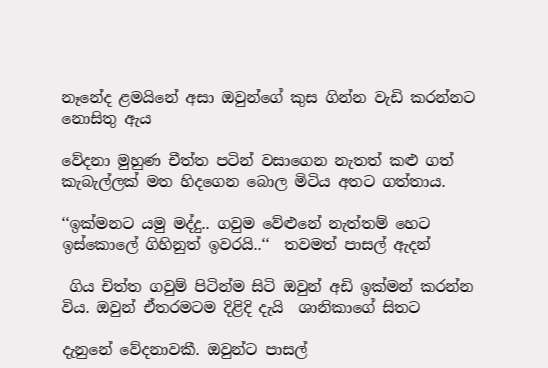නෑනේද ළමයිනේ අසා ඔවුන්ගේ කුස ගින්න වැඩි කරන්නට නොසිතු ඇය

වේදනා මුහුණ චීත්ත පටින් වසාගෙන නැතත් කළු ගත් කැබැල්ලක් මත හිදගෙන බොල මිටිය අතට ගත්තාය.

‘‘ඉක්මනට යමු මද්දු.. ගවුම වේළුනේ නැත්තම් හෙට ඉස්කොලේ ගිහිනුත් ඉවරයි..‘‘  තවමත් පාසල් ඇදන්

 ගිය චිත්ත ගවුම් පිටින්ම සිටි ඔවුන් අඩි ඉක්මන් කරන්න විය. ඔවුන් ඒතරමටම දිළිදි දැයි  ශානිකාගේ සිතට

දැනුනේ වේදනාවකී. ඔවුන්ට පාසල්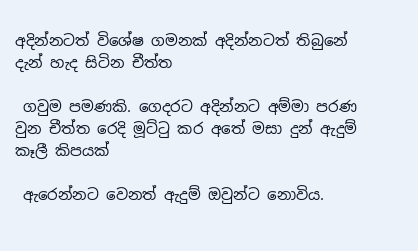අදින්නටත් විශේෂ ගමනක් අදින්නටත් තිබුනේ දැන් හැද සිටින චීත්ත

 ගවුම පමණකි. ගෙදරට අදින්නට අම්මා පරණ වුන චීත්ත රෙදි මූට්ටු කර අතේ මසා දුන් ඇදුම් කෑලී කිපයක්

 ඇරෙන්නට වෙනත් ඇදුම් ඔවුන්ට නොවිය.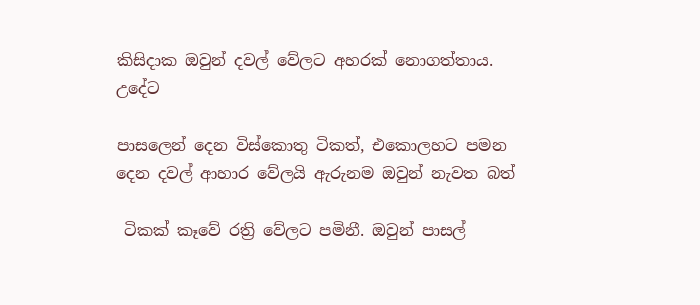කිසිදාක ඔවුන් දවල් වේලට අහරක් නොගත්තාය. උදේට

පාසලෙන් දෙන විස්කොතු ටිකත්, එකොලහට පමන දෙන දවල් ආහාර වේලයි ඇරුනම ඔවුන් නැවත බත්

 ටිකක් කෑවේ රත්‍රි වේලට පමිනී. ඔවුන් පාසල්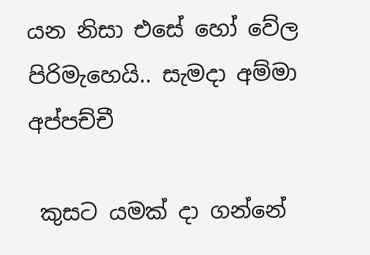යන නිසා එසේ හෝ වේල පිරිමැහෙයි.. සැමදා අම්මා අප්පච්චී

 කුසට යමක් දා ගන්නේ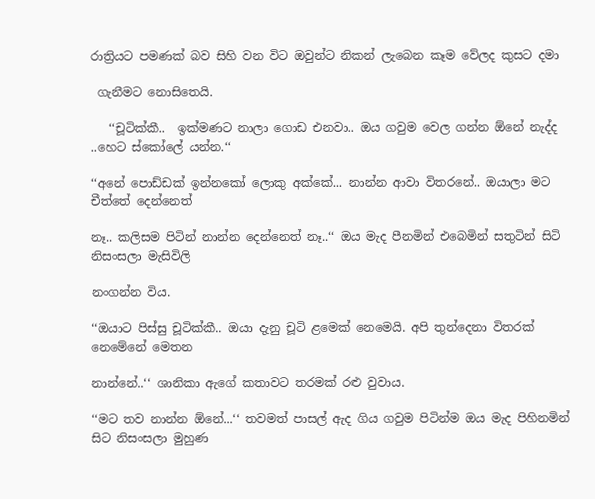රාත්‍රියට පමණක් බව සිහි වන විට ඔවුන්ට නිකන් ලැබෙන කෑම වේලද කුසට දමා

 ගැනීමට නොසිතෙයි.

   ‘‘චූටික්කී..  ඉක්මණට නාලා ගොඩ එනවා.. ඔය ගවුම වෙල ගන්න ඕනේ නැද්ද ..හෙට ස්කෝලේ යන්න.‘‘

‘‘අනේ පොඩ්ඩක් ඉන්නකෝ ලොකු අක්කේ... නාන්න ආවා විතරනේ.. ඔයාලා මට චීත්තේ දෙන්නෙත්

නෑ.. කලිසම පිටින් නාන්න දෙන්නෙත් නෑ..‘‘ ඔය මැද පීනමින් එබෙමින් සතුටින් සිටි නිසංසලා මැසිවිලි

නංගන්න විය.

‘‘ඔයාට පිස්සු චූටික්කී.. ඔයා දැනු චූටි ළමෙක් නෙමෙයි. අපි තුන්දෙනා විතරක් නෙමේනේ මෙතන

නාන්නේ..‘‘ ශානිකා ඇගේ කතාවට තරමක් රළු වුවාය.

‘‘මට තව නාන්න ඕනේ...‘‘ තවමත් පාසල් ඇද ගිය ගවුම පිටින්ම ඔය මැද පිහිනමින් සිට නිසංසලා මුහුණ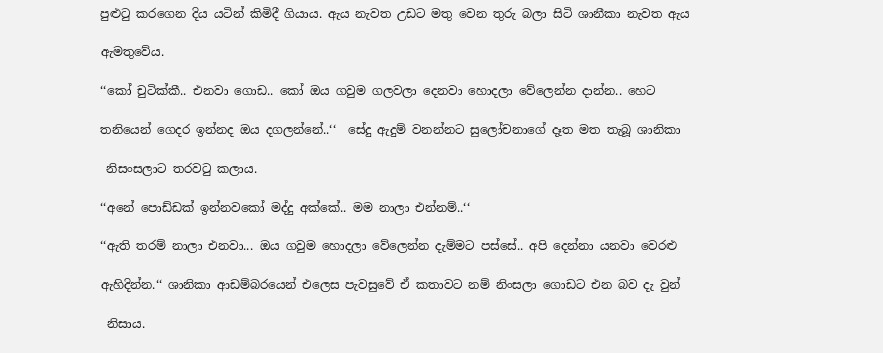පුළුටු කරගෙන දිය යටින් කිමිදී ගියාය. ඇය නැවත උඩට මතු වෙන තුරු බලා සිටි ශානීකා නැවත ඇය

ඇමතුවේය.

‘‘කෝ චුටික්කී.. එනවා ගොඩ.. කෝ ඔය ගවුම ගලවලා දෙනවා හොදලා වේලෙන්න දාන්න.. හෙට

තනියෙන් ගෙදර ඉන්නද ඔය දගලන්නේ..‘‘  සේදු ඇදුම් වනන්නට සුලෝචනාගේ දෑත මත තැබූ ශානිකා

 නිසංසලාට තරවටු කලාය.

‘‘අනේ පොඩ්ඩක් ඉන්නවකෝ මද්දු අක්කේ.. මම නාලා එන්නම්..‘‘

‘‘ඇති තරම් නාලා එනවා... ඔය ගවුම හොදලා වේලෙන්න දැම්මට පස්සේ.. අපි දෙන්නා යනවා වෙරළු

ඇහිදින්න.‘‘ ශානිකා ආඩම්බරයෙන් එලෙස පැවසුවේ ඒ කතාවට නම් නිංසලා ගොඩට එන බව දැ වුන්

 නිසාය.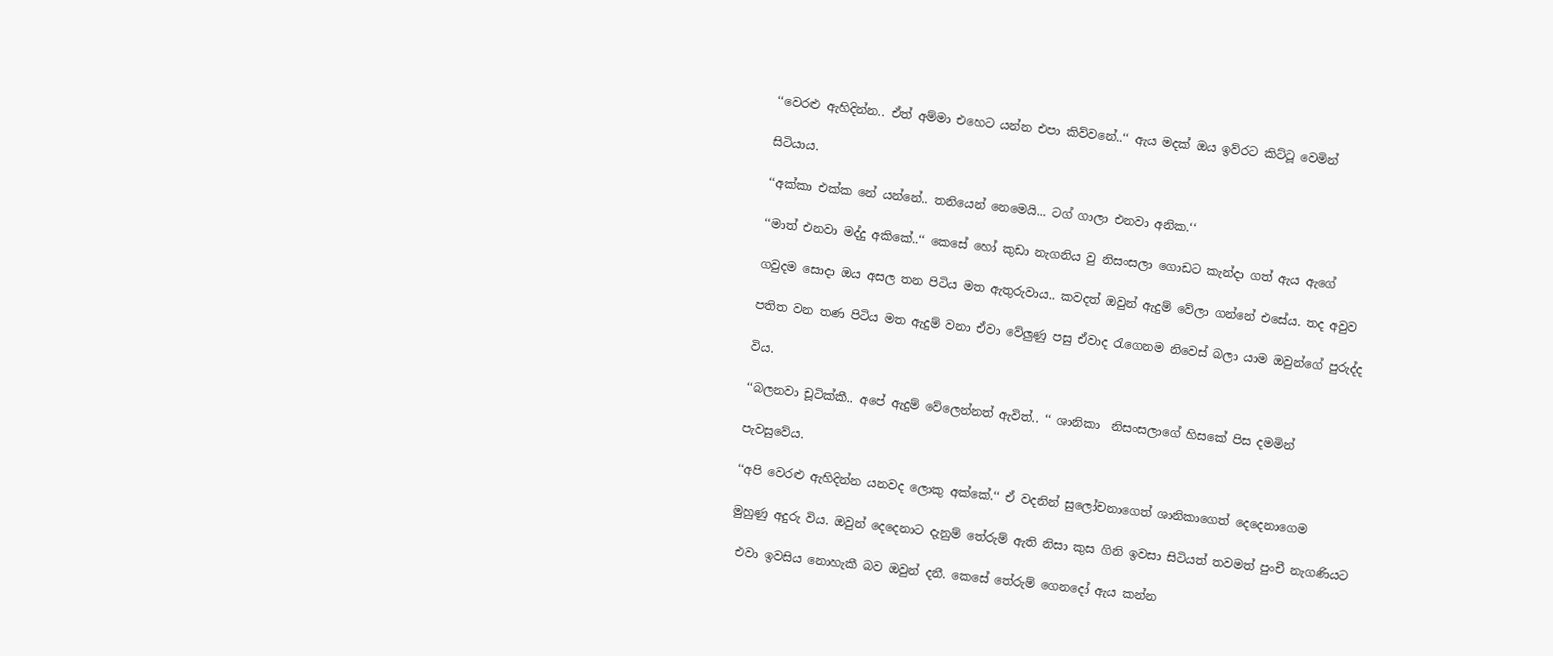‘‘වෙරළු ඇහිදින්න.. ඒත් අම්මා එහෙට යන්න එපා කිව්වනේ..‘‘ ඇය මදක් ඔය ඉව්රට කිට්ටූ වෙමින්

සිටියාය.

‘‘අක්කා එක්ක නේ යන්නේ.. තනියෙන් නෙමෙයි... ටග් ගාලා එනවා අනික.‘‘

‘‘මාත් එනවා මද්දු අකිකේ..‘‘ කෙසේ හෝ කුඩා නැගනිය වු නිසංසලා ගොඩට කැන්දා ගත් ඇය ඇගේ

ගවුදම සොදා ඔය අසල තන පිටිය මත ඇතුරුවාය.. කවදත් ඔවුන් ඇදුම් වේලා ගන්නේ එසේය. තද අවුව

පතිත වන තණ පිටිය මත ඇදුම් වනා ඒවා වේලුණු පසු ඒවාද රැගෙනම නිවෙස් බලා යාම ඔවුන්ගේ පුරුද්ද

විය.

‘‘බලනවා චූටික්කී.. අපේ ඇදුම් වේලෙන්නත් ඇවිත්.. ‘‘ ශානිකා  නිසංසලාගේ හිසකේ පිස දමමින්

පැවසුවේය.

‘‘අපි වෙරළු ඇහිදින්න යනවද ලොකු අක්කේ.‘‘ ඒ වදනින් සුලෝචනාගෙත් ශානිකාගෙත් දෙදෙනාගෙම

මුහුණු අදුරු විය. ඔවුන් දෙදෙනාට දැනුම් තේරුම් ඇති නිසා කුස ගිනි ඉවසා සිටියත් තවමත් පුංචී නැගණියට

 එවා ඉවසිය නොහැකී බව ඔවුන් දනී. කෙසේ තේරුම් ගෙනදෝ ඇය කන්න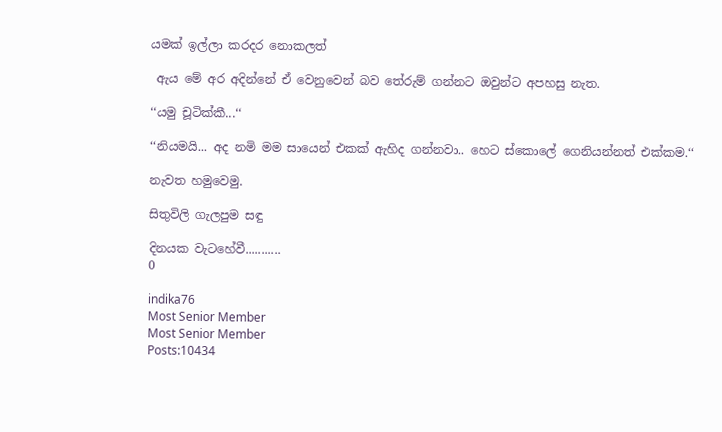යමක් ඉල්ලා කරදර නොකලත්

 ඇය මේ අර අදින්නේ ඒ වෙනුවෙන් බව තේරුම් ගන්නට ඔවුන්ට අපහසු නැත.

‘‘යමු චූටික්කී...‘‘

‘‘නියමයි... අද නමි මම සායෙන් එකක් ඇහිද ගන්නවා.. හෙට ස්කොලේ ගෙනියන්නත් එක්කම.‘‘

නැවත හමුවෙමු.

සිතුවිලි ගැලපුම සඳු

දිනයක වැටහේවී...........
0

indika76
Most Senior Member
Most Senior Member
Posts:10434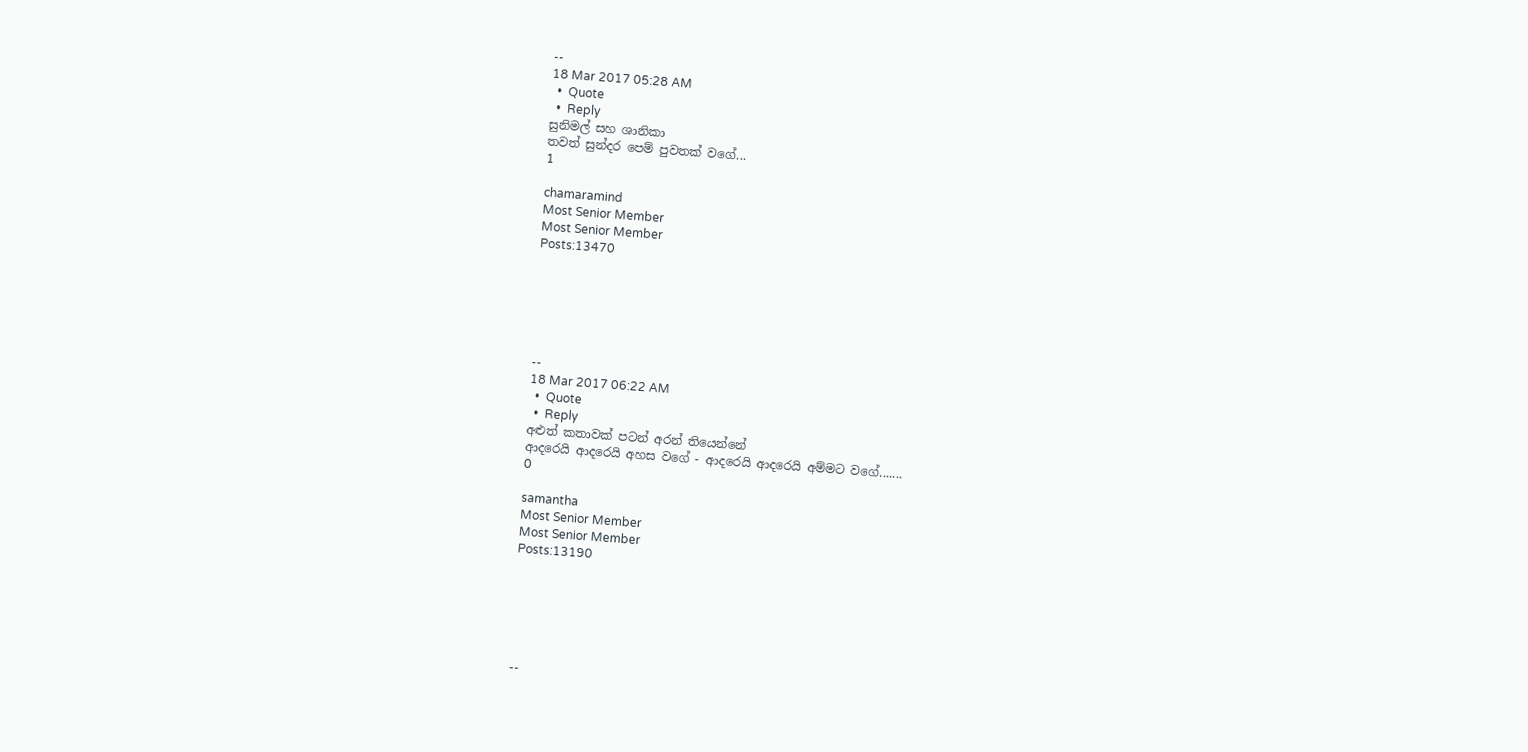--
18 Mar 2017 05:28 AM
  •  Quote
  •  Reply
සුනිමල් සහ ශානිකා
තවත් සුන්දර පෙම් පුවතක් වගේ‍...
1

chamaramind
Most Senior Member
Most Senior Member
Posts:13470






--
18 Mar 2017 06:22 AM
  •  Quote
  •  Reply
අළුත් කතාවක් පටන් අරන් තියෙන්නේ
ආදරෙයි ආදරෙයි අහස වගේ - ආදරෙයි ආදරෙයි අම්මට වගේ.......
0

samantha
Most Senior Member
Most Senior Member
Posts:13190






--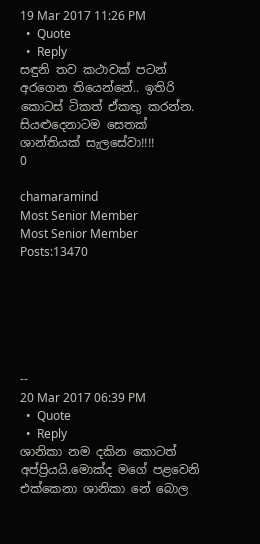19 Mar 2017 11:26 PM
  •  Quote
  •  Reply
සඳුනි තව කථාවක් පටන් අරගෙන තියෙන්නේ.. ඉතිරි කොටස් ටිකත් ඒකතු කරන්න.
සියළුදෙනාටම සෙතක් ශාන්තියක් සැලසේවා!!!!
0

chamaramind
Most Senior Member
Most Senior Member
Posts:13470






--
20 Mar 2017 06:39 PM
  •  Quote
  •  Reply
ශානිකා නම දකින කොටත් අප්ප්‍රියයි.මොක්ද මගේ පළවෙනි එක්කෙනා ශානිකා නේ බොල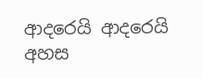ආදරෙයි ආදරෙයි අහස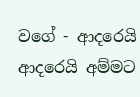වගේ - ආදරෙයි ආදරෙයි අම්මට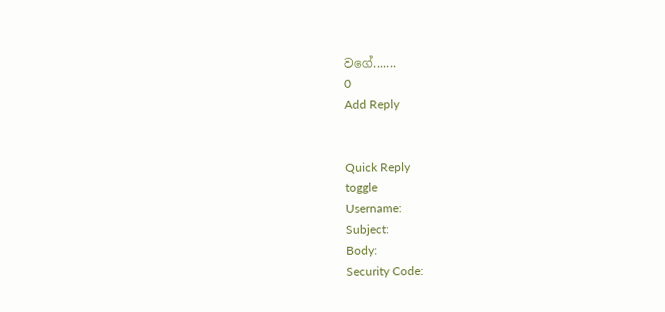වගේ.......
0
Add Reply


Quick Reply
toggle
Username:
Subject:
Body:
Security Code: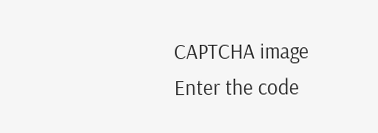CAPTCHA image
Enter the code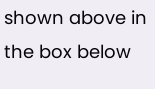shown above in the box below